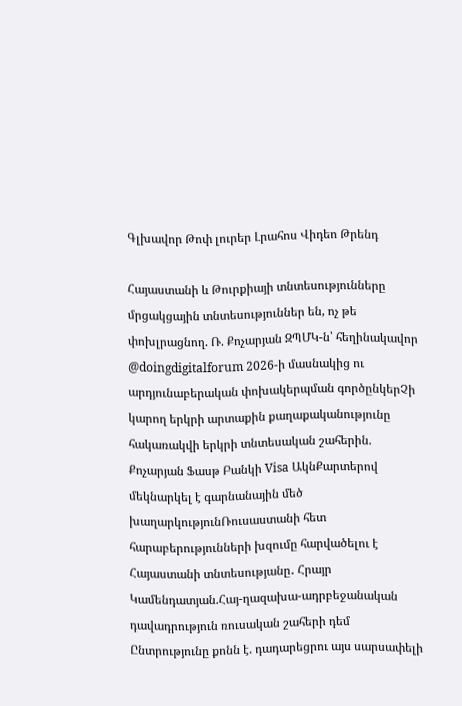Գլխավոր Թոփ լուրեր Լրահոս Վիդեո Թրենդ

Հայաստանի և Թուրքիայի տնտեսությունները մրցակցային տնտեսություններ են, ոչ թե փոխլրացնող. Ռ. Քոչարյան ԶՊՄԿ-ն՝ հեղինակավոր @doingdigitalforum 2026-ի մասնակից ու արդյունաբերական փոխակերպման գործընկերՉի կարող երկրի արտաքին քաղաքականությունը հակառակվի երկրի տնտեսական շահերին. Քոչարյան Ֆասթ Բանկի Visa ԱկնՔարտերով մեկնարկել է գարնանային մեծ խաղարկությունՌուսաստանի հետ հարաբերությունների խզումը հարվածելու է Հայաստանի տնտեսությանը․ Հրայր Կամենդատյան.Հայ-ղազախա-ադրբեջանական դավադրություն ռուսական շահերի դեմ Ընտրությունը քոնն է. դադարեցրու այս սարսափելի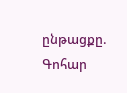ընթացքը. Գոհար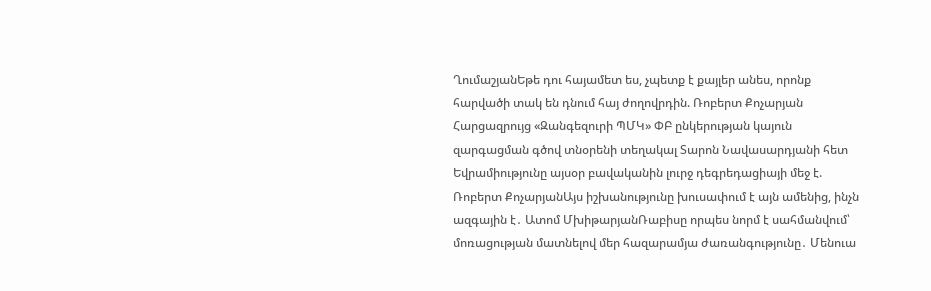ՂումաշյանԵթե դու հայամետ ես, չպետք է քայլեր անես, որոնք հարվածի տակ են դնում հայ ժողովրդին. Ռոբերտ Քոչարյան Հարցազրույց «Զանգեզուրի ՊՄԿ» ՓԲ ընկերության կայուն զարգացման գծով տնօրենի տեղակալ Տարոն Նավասարդյանի հետ Եվրամիությունը այսօր բավականին լուրջ դեգրեդացիայի մեջ է. Ռոբերտ ՔոչարյանԱյս իշխանությունը խուսափում է այն ամենից, ինչն ազգային է․ Ատոմ ՄխիթարյանՌաբիսը որպես նորմ է սահմանվում՝ մոռացության մատնելով մեր հազարամյա ժառանգությունը․ Մենուա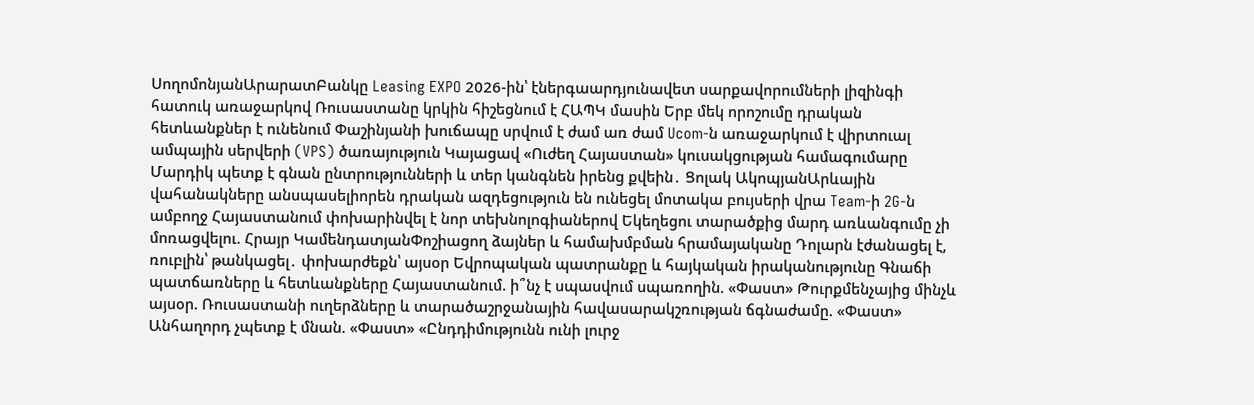ՍողոմոնյանԱրարատԲանկը Leasing EXPO 2026-ին՝ էներգաարդյունավետ սարքավորումների լիզինգի հատուկ առաջարկով Ռուսաստանը կրկին հիշեցնում է ՀԱՊԿ մասին Երբ մեկ որոշումը դրական հետևանքներ է ունենում Փաշինյանի խուճապը սրվում է ժամ առ ժամ Ucom-ն առաջարկում է վիրտուալ ամպային սերվերի (VPS) ծառայություն Կայացավ «Ուժեղ Հայաստան» կուսակցության համագումարը Մարդիկ պետք է գնան ընտրությունների և տեր կանգնեն իրենց քվեին․ Ցոլակ ԱկոպյանԱրևային վահանակները անսպասելիորեն դրական ազդեցություն են ունեցել մոտակա բույսերի վրա Team-ի 2G-ն ամբողջ Հայաստանում փոխարինվել է նոր տեխնոլոգիաներով Եկեղեցու տարածքից մարդ առևանգումը չի մոռացվելու. Հրայր ԿամենդատյանՓոշիացող ձայներ և համախմբման հրամայականը Դոլարն էժանացել է, ռուբլին՝ թանկացել․ փոխարժեքն՝ այսօր Եվրոպական պատրանքը և հայկական իրականությունը Գնաճի պատճառները և հետևանքները Հայաստանում. ի՞նչ է սպասվում սպառողին. «Փաստ» Թուրքմենչայից մինչև այսօր. Ռուսաստանի ուղերձները և տարածաշրջանային հավասարակշռության ճգնաժամը. «Փաստ» Անհաղորդ չպետք է մնան. «Փաստ» «Ընդդիմությունն ունի լուրջ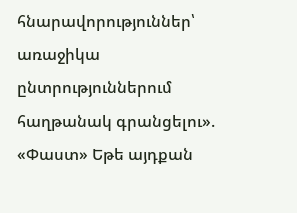հնարավորություններ՝ առաջիկա ընտրություններում հաղթանակ գրանցելու». «Փաստ» Եթե այդքան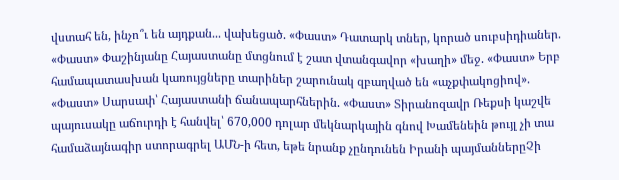վստահ են, ինչո՞ւ են այդքան... վախեցած. «Փաստ» Դատարկ տներ, կորած սուբսիդիաներ. «Փաստ» Փաշինյանը Հայաստանը մտցնում է շատ վտանգավոր «խաղի» մեջ. «Փաստ» Երբ համապատասխան կառույցները տարիներ շարունակ զբաղված են «աչքփակոցիով». «Փաստ» Սարսափ՝ Հայաստանի ճանապարհներին. «Փաստ» Տիրանոզավր Ռեքսի կաշվե պայուսակը աճուրդի է հանվել՝ 670,000 դոլար մեկնարկային գնով Խամենեին թույլ չի տա համաձայնագիր ստորագրել ԱՄՆ-ի հետ, եթե նրանք չընդունեն Իրանի պայմաններըՉի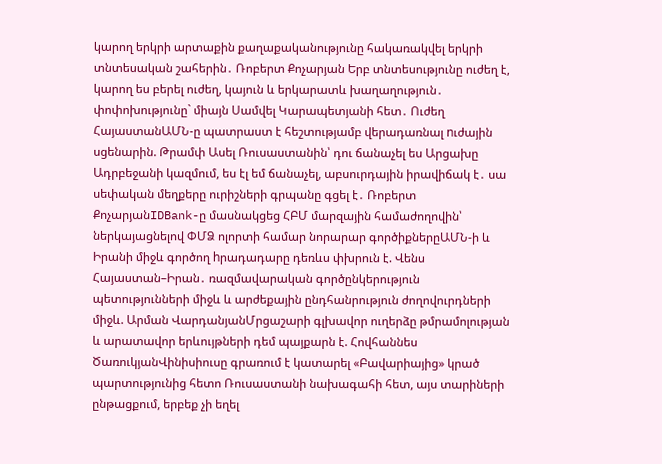կարող երկրի արտաքին քաղաքականությունը հակառակվել երկրի տնտեսական շահերին․ Ռոբերտ Քոչարյան Երբ տնտեսությունը ուժեղ է, կարող ես բերել ուժեղ, կայուն և երկարատև խաղաղություն․ փոփոխությունը` միայն Սամվել Կարապետյանի հետ․ Ուժեղ ՀայաստանԱՄՆ-ը պատրաստ է հեշտությամբ վերադառնալ nւժային սցենարին. Թրամփ Ասել Ռուսաստանին՝ դու ճանաչել ես Արցախը Ադրբեջանի կազմում, ես էլ եմ ճանաչել, աբսուրդային իրավիճակ է․ սա սեփական մեղքերը ուրիշների գրպանը գցել է․ Ռոբերտ ՔոչարյանIDBank-ը մասնակցեց ՀԲՄ մարզային համաժողովին՝ ներկայացնելով ՓՄՁ ոլորտի համար նորարար գործիքներըԱՄՆ-ի և Իրանի միջև գործող hրադադարը դեռևս փխրուն է. Վենս Հայաստան–Իրան․ ռազմավարական գործընկերություն պետությունների միջև և արժեքային ընդհանրություն ժողովուրդների միջև. Արման ՎարդանյանՄրցաշարի գլխավոր ուղերձը թմրամոլության և արատավոր երևույթների դեմ պայքարն է. Հովհաննես ԾառուկյանՎինիսիուսը գրառում է կատարել «Բավարիայից» կրած պարտությունից հետո Ռուսաստանի նախագահի հետ, այս տարիների ընթացքում, երբեք չի եղել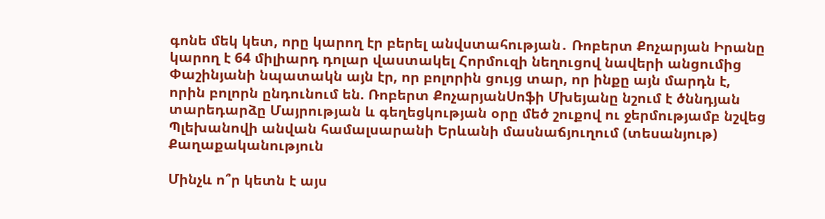գոնե մեկ կետ, որը կարող էր բերել անվստահության․ Ռոբերտ Քոչարյան Իրանը կարող է 64 միլիարդ դոլար վաստակել Հորմուզի նեղուցով նավերի անցումից Փաշինյանի նպատակն այն էր, որ բոլորին ցույց տար, որ ինքը այն մարդն է, որին բոլորն ընդունում են. Ռոբերտ ՔոչարյանՍոֆի Մխեյանը նշում է ծննդյան տարեդարձը Մայրության և գեղեցկության օրը մեծ շուքով ու ջերմությամբ նշվեց Պլեխանովի անվան համալսարանի Երևանի մասնաճյուղում (տեսանյութ)
Քաղաքականություն

Մինչև ո՞ր կետն է այս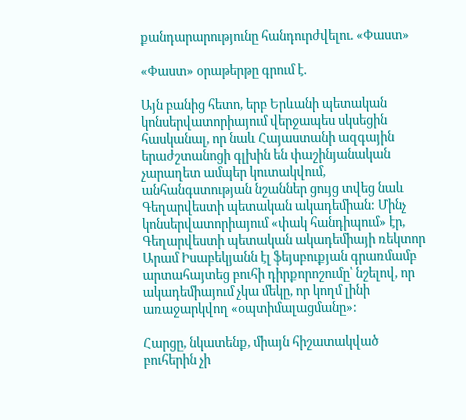քանդարարությունը հանդուրժվելու. «Փաստ»

«Փաստ» օրաթերթը գրում է.

Այն բանից հետո, երբ Երևանի պետական կոնսերվատորիայում վերջապես սկսեցին հասկանալ, որ նաև Հայաստանի ազգային երաժշտանոցի գլխին են փաշինյանական չարաղետ ամպեր կուտակվում, անհանգստության նշաններ ցույց տվեց նաև Գեղարվեստի պետական ակադեմիան: Մինչ կոնսերվատորիայում «փակ հանդիպում» էր, Գեղարվեստի պետական ակադեմիայի ռեկտոր Արամ Իսաբեկյանն էլ ֆեյսբուքյան գրառմամբ արտահայտեց բուհի դիրքորոշումը՝ նշելով, որ ակադեմիայում չկա մեկը, որ կողմ լինի առաջարկվող «օպտիմալացմանը»:

Հարցը, նկատենք, միայն հիշատակված բուհերին չի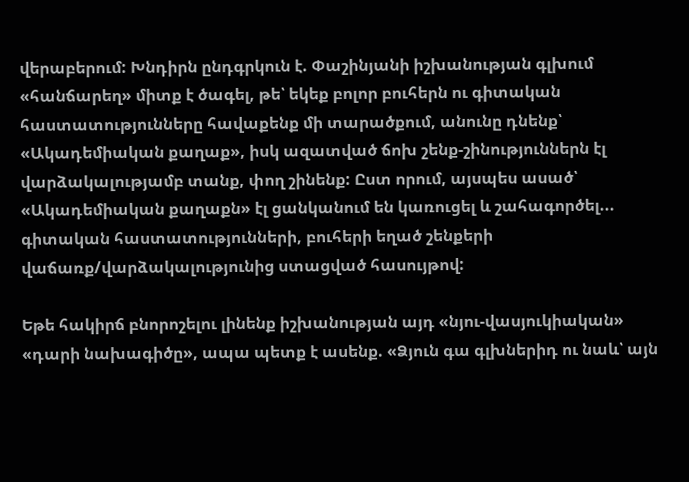վերաբերում: Խնդիրն ընդգրկուն է. Փաշինյանի իշխանության գլխում «հանճարեղ» միտք է ծագել, թե՝ եկեք բոլոր բուհերն ու գիտական հաստատությունները հավաքենք մի տարածքում, անունը դնենք՝ «Ակադեմիական քաղաք», իսկ ազատված ճոխ շենք-շինություններն էլ վարձակալությամբ տանք, փող շինենք: Ըստ որում, այսպես ասած՝ «Ակադեմիական քաղաքն» էլ ցանկանում են կառուցել և շահագործել... գիտական հաստատությունների, բուհերի եղած շենքերի վաճառք/վարձակալությունից ստացված հասույթով:

Եթե հակիրճ բնորոշելու լինենք իշխանության այդ «նյու-վասյուկիական» «դարի նախագիծը», ապա պետք է ասենք. «Ձյուն գա գլխներիդ ու նաև՝ այն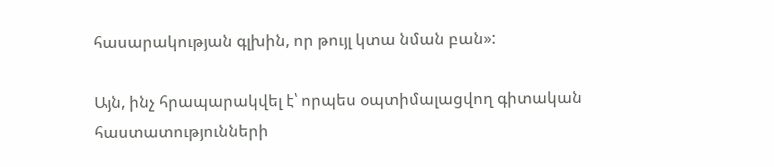հասարակության գլխին, որ թույլ կտա նման բան»:

Այն, ինչ հրապարակվել է՝ որպես օպտիմալացվող գիտական հաստատությունների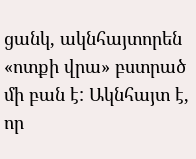ցանկ, ակնհայտորեն «ոտքի վրա» բստրած մի բան է: Ակնհայտ է, որ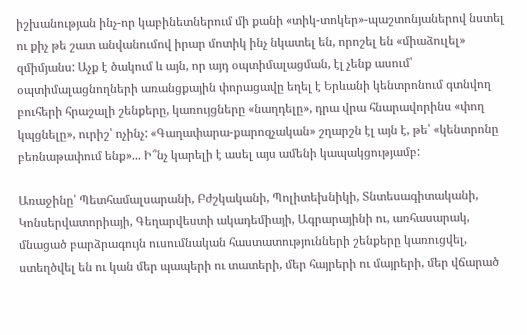իշխանության ինչ-որ կաբինետներում մի քանի «տիկ-տոկեր»-պաշտոնյաներով նստել ու քիչ թե շատ անվանումով իրար մոտիկ ինչ նկատել են, որոշել են «միաձուլել» զմիմյանս: Աչք է ծակում և այն, որ այդ օպտիմալացման, էլ չենք ասում՝ օպտիմալացնողների առանցքային փորացավը եղել է Երևանի կենտրոնում գտնվող բուհերի հրաշալի շենքերը, կառույցները «նաղդելը», դրա վրա հնարավորինս «փող կպցնելը», ուրիշ՝ ոչինչ: «Գաղափարա-քարոզչական» շղարշն էլ այն է, թե՝ «կենտրոնը բեռնաթափում ենք»... Ի՞նչ կարելի է ասել այս ամենի կապակցությամբ:

Առաջինը՝ Պետհամալսարանի, Բժշկականի, Պոլիտեխնիկի, Տնտեսագիտականի, Կոնսերվատորիայի, Գեղարվեստի ակադեմիայի, Ագրարայինի ու, առհասարակ, մնացած բարձրագույն ուսումնական հաստատությունների շենքերը կառուցվել, ստեղծվել են ու կան մեր պապերի ու տատերի, մեր հայրերի ու մայրերի, մեր վճարած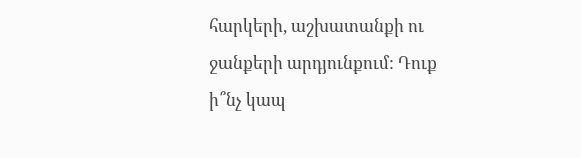հարկերի, աշխատանքի ու ջանքերի արդյունքում: Դուք ի՞նչ կապ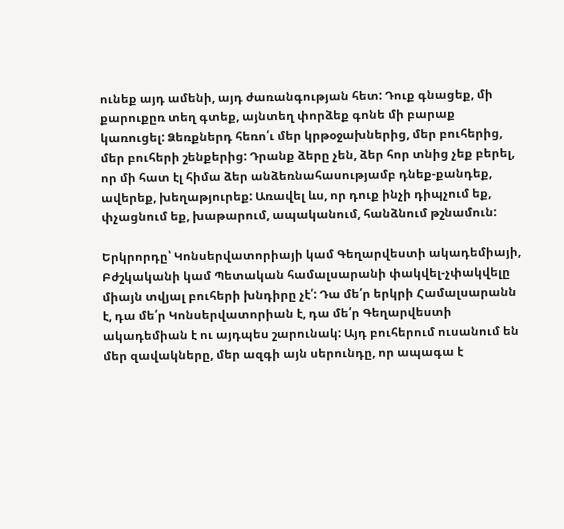ունեք այդ ամենի, այդ ժառանգության հետ: Դուք գնացեք, մի քարուքըռ տեղ գտեք, այնտեղ փորձեք գոնե մի բարաք կառուցել: Ձեռքներդ հեռո՛ւ մեր կրթօջախներից, մեր բուհերից, մեր բուհերի շենքերից: Դրանք ձերը չեն, ձեր հոր տնից չեք բերել, որ մի հատ էլ հիմա ձեր անձեռնահասությամբ դնեք-քանդեք, ավերեք, խեղաթյուրեք: Առավել ևս, որ դուք ինչի դիպչում եք, փչացնում եք, խաթարում, ապականում, հանձնում թշնամուն:

Երկրորդը՝ Կոնսերվատորիայի կամ Գեղարվեստի ակադեմիայի, Բժշկականի կամ Պետական համալսարանի փակվել-չփակվելը միայն տվյալ բուհերի խնդիրը չէ՛: Դա մե՛ր երկրի Համալսարանն է, դա մե՛ր Կոնսերվատորիան է, դա մե՛ր Գեղարվեստի ակադեմիան է ու այդպես շարունակ: Այդ բուհերում ուսանում են մեր զավակները, մեր ազգի այն սերունդը, որ ապագա է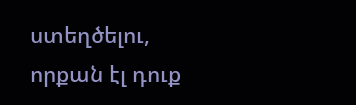ստեղծելու, որքան էլ դուք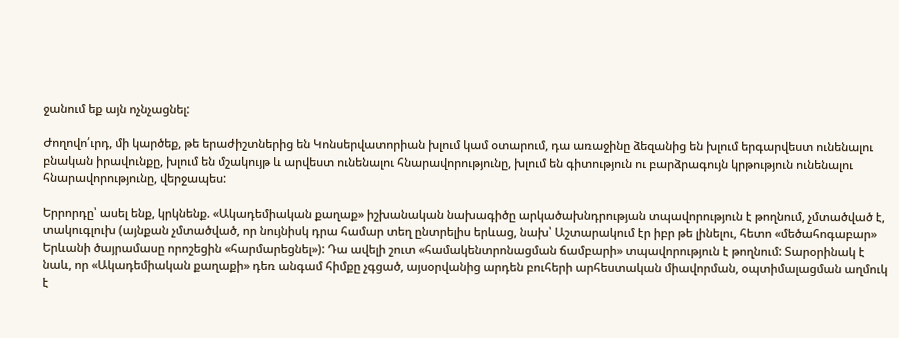ջանում եք այն ոչնչացնել:

Ժողովո՛ւրդ, մի կարծեք, թե երաժիշտներից են Կոնսերվատորիան խլում կամ օտարում, դա առաջինը ձեզանից են խլում երգարվեստ ունենալու բնական իրավունքը, խլում են մշակույթ և արվեստ ունենալու հնարավորությունը, խլում են գիտություն ու բարձրագույն կրթություն ունենալու հնարավորությունը, վերջապես:

Երրորդը՝ ասել ենք, կրկնենք. «Ակադեմիական քաղաք» իշխանական նախագիծը արկածախնդրության տպավորություն է թողնում, չմտածված է, տակուգլուխ (այնքան չմտածված, որ նույնիսկ դրա համար տեղ ընտրելիս երևաց, նախ՝ Աշտարակում էր իբր թե լինելու, հետո «մեծահոգաբար» Երևանի ծայրամասը որոշեցին «հարմարեցնել»): Դա ավելի շուտ «համակենտրոնացման ճամբարի» տպավորություն է թողնում: Տարօրինակ է նաև, որ «Ակադեմիական քաղաքի» դեռ անգամ հիմքը չգցած, այսօրվանից արդեն բուհերի արհեստական միավորման, օպտիմալացման աղմուկ է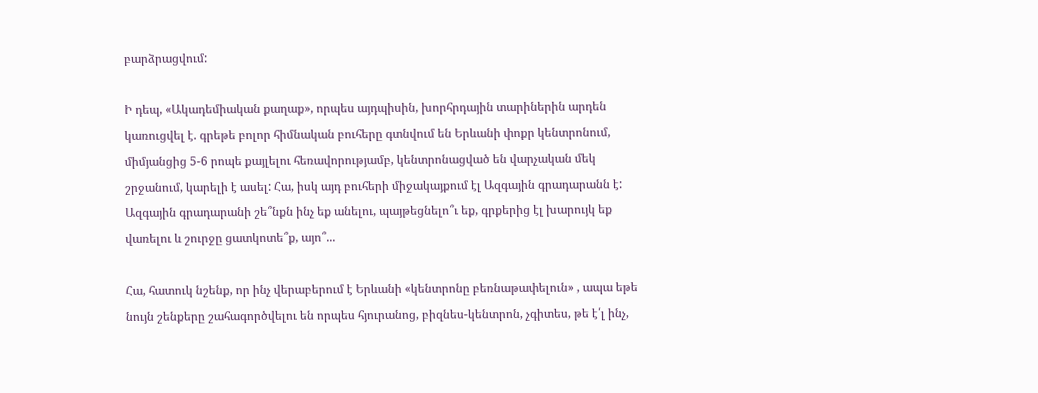բարձրացվում:

Ի դեպ, «Ակադեմիական քաղաք», որպես այդպիսին, խորհրդային տարիներին արդեն կառուցվել է. գրեթե բոլոր հիմնական բուհերը գտնվում են Երևանի փոքր կենտրոնում, միմյանցից 5-6 րոպե քայլելու հեռավորությամբ, կենտրոնացված են վարչական մեկ շրջանում, կարելի է ասել: Հա, իսկ այդ բուհերի միջակայքում էլ Ազգային գրադարանն է: Ազգային գրադարանի շե՞նքն ինչ եք անելու, պայթեցնելո՞ւ եք, գրքերից էլ խարույկ եք վառելու և շուրջը ցատկոտե՞ք, այո՞...

Հա, հատուկ նշենք, որ ինչ վերաբերում է Երևանի «կենտրոնը բեռնաթափելուն» , ապա եթե նույն շենքերը շահագործվելու են որպես հյուրանոց, բիզնես-կենտրոն, չգիտես, թե է՛լ ինչ,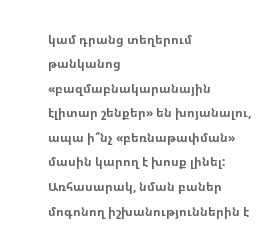կամ դրանց տեղերում թանկանոց «բազմաբնակարանային էլիտար շենքեր» են խոյանալու, ապա ի՞նչ «բեռնաթափման» մասին կարող է խոսք լինել: Առհասարակ, նման բաներ մոգոնող իշխանություններին է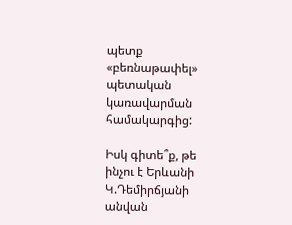պետք «բեռնաթափել» պետական կառավարման համակարգից:

Իսկ գիտե՞ք, թե ինչու է Երևանի Կ.Դեմիրճյանի անվան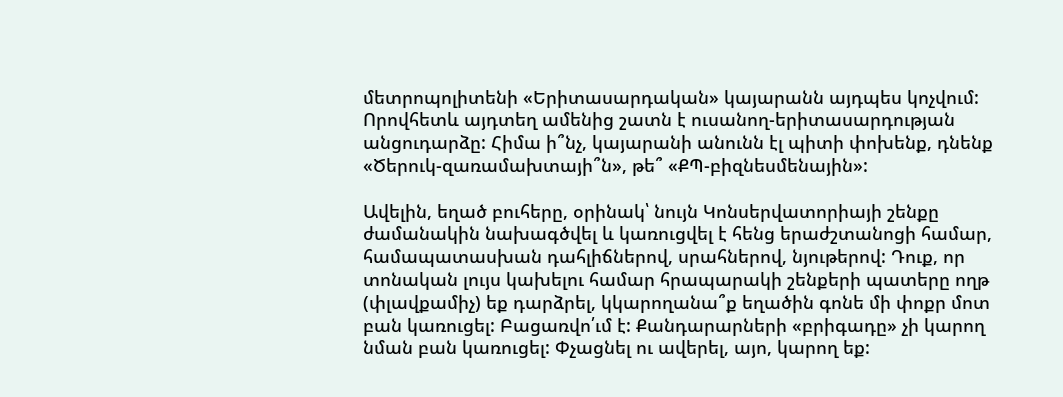մետրոպոլիտենի «Երիտասարդական» կայարանն այդպես կոչվում: Որովհետև այդտեղ ամենից շատն է ուսանող-երիտասարդության անցուդարձը: Հիմա ի՞նչ, կայարանի անունն էլ պիտի փոխենք, դնենք «Ծերուկ-զառամախտայի՞ն», թե՞ «ՔՊ-բիզնեսմենային»:

Ավելին, եղած բուհերը, օրինակ՝ նույն Կոնսերվատորիայի շենքը ժամանակին նախագծվել և կառուցվել է հենց երաժշտանոցի համար, համապատասխան դահլիճներով, սրահներով, նյութերով: Դուք, որ տոնական լույս կախելու համար հրապարակի շենքերի պատերը ողթ (փլավքամիչ) եք դարձրել, կկարողանա՞ք եղածին գոնե մի փոքր մոտ բան կառուցել: Բացառվո՛ւմ է: Քանդարարների «բրիգադը» չի կարող նման բան կառուցել: Փչացնել ու ավերել, այո, կարող եք: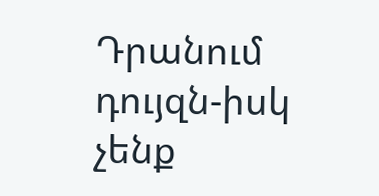Դրանում դույզն-իսկ չենք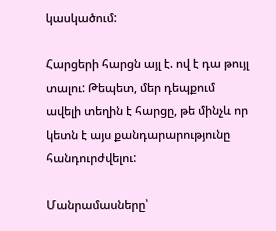կասկածում:

Հարցերի հարցն այլ է. ով է դա թույլ տալու: Թեպետ, մեր դեպքում ավելի տեղին է հարցը, թե մինչև որ կետն է այս քանդարարությունը հանդուրժվելու:

Մանրամասները՝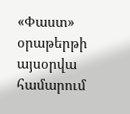«Փաստ» օրաթերթի այսօրվա համարում